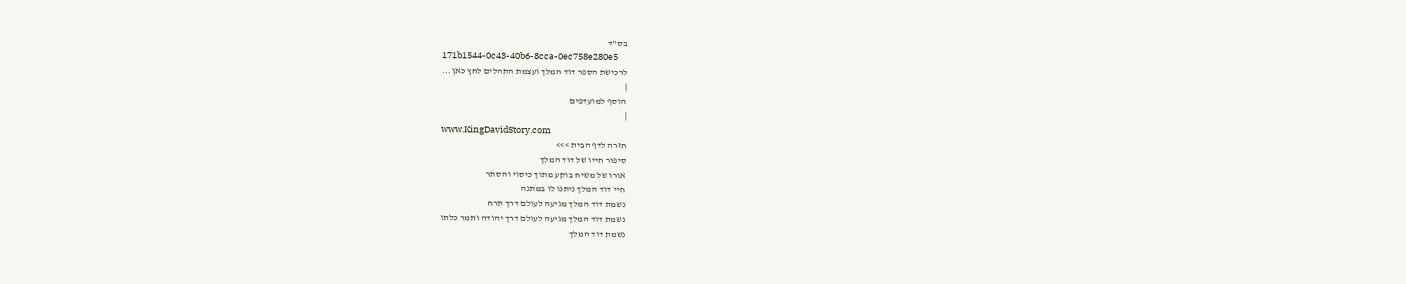בס"ד
171b1544-0c43-40b6-8cca-0ec758e280e5
לרכישת הספר דוד המלך ועצמת התהלים לחץ כאן...
|
הוסף למועדפים
|
www.KingDavidStory.com
חזרה לדף הבית >>>
סיפור חייו של דוד המלך
אורו של משיח בוקע מתוך כיסוי והסתר
חיי דוד המלך ניתנו לו במתנה
נשמת דוד המלך מגיעה לעולם דרך תרח
נשמת דוד המלך מגיעה לעולם דרך יהודה ותמר כלתו
נשמת דוד המלך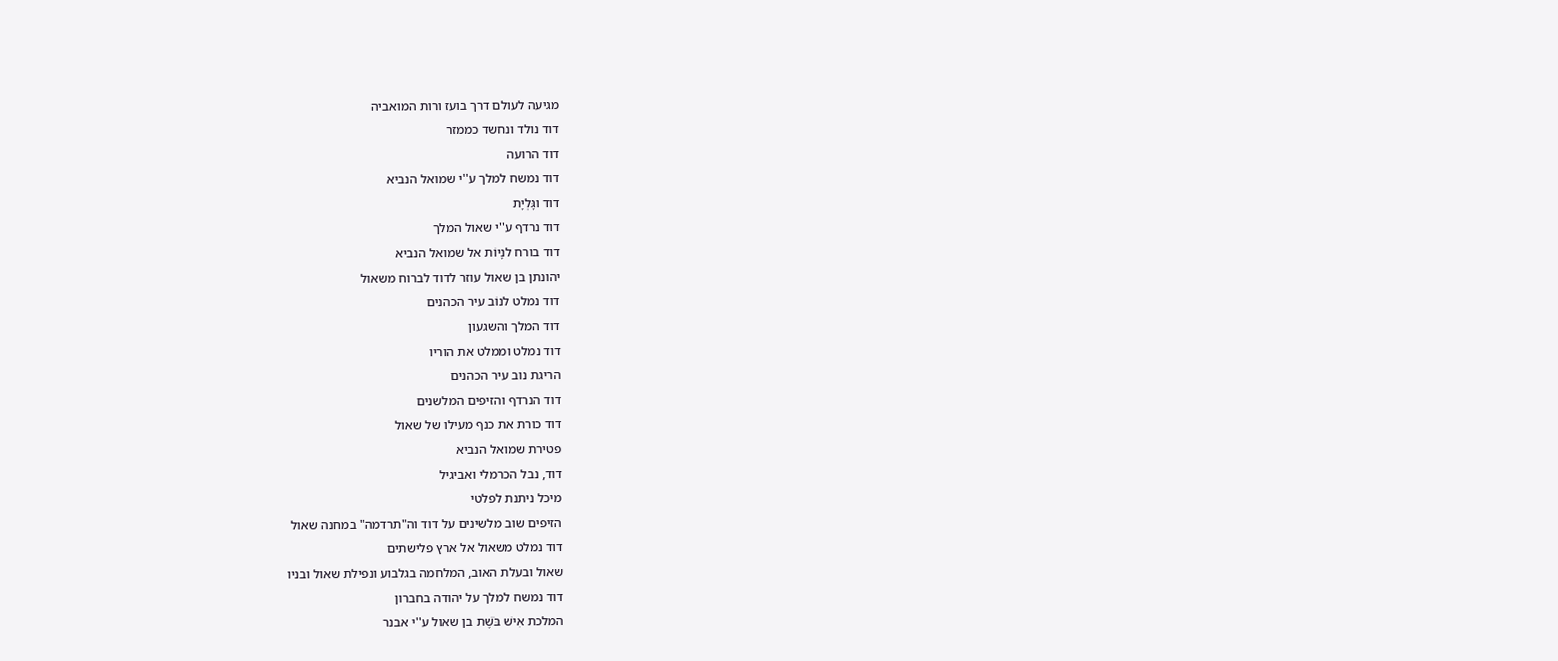מגיעה לעולם דרך בועז ורות המואביה
דוד נולד ונחשד כממזר
דוד הרועה
דוד נמשח למלך ע''י שמואל הנביא
דוד וגָּלְיָת
דוד נרדף ע''י שאול המלך
דוד בורח לנָיוֹת אל שמואל הנביא
יהונתן בן שאול עוזר לדוד לברוח משאול
דוד נמלט לנוֹב עיר הכהנים
דוד המלך והשגעון
דוד נמלט וממלט את הוריו
הריגת נוב עיר הכהנים
דוד הנרדף והזיפים המלשנים
דוד כורת את כנף מעילו של שאול
פטירת שמואל הנביא
דוד, נבל הכרמלי ואביגיל
מיכל ניתנת לפלטי
הזיפים שוב מלשינים על דוד וה"תרדמה" במחנה שאול
דוד נמלט משאול אל ארץ פלישתים
שאול ובעלת האוב, המלחמה בגלבוע ונפילת שאול ובניו
דוד נמשח למלך על יהודה בחברון
המלכת אִישׁ בֹּשֶׁת בן שאול ע''י אבנר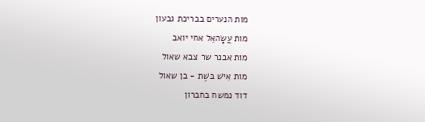מות הנערים בבריכת גבעון
מות עֲשָׂהאֵל אחי יואב
מות אבנר שר צבא שאול
מות אִישׁ בּשֶׁת - בן שאול
דוד נמשח בחברון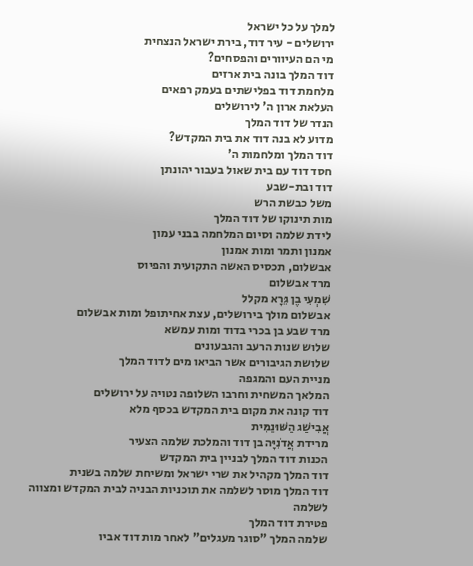למלך על כל ישראל
ירושלים - עיר דוד, בירת ישראל הנצחית
מי הם העיוורים והפסחים?
דוד המלך בונה בית ארזים
מלחמת דוד בפלישתים בעמק רפאים
העלאת ארון ה' לירושלים
הנדר של דוד המלך
מדוע לא בנה דוד את בית המקדש?
דוד המלך ומלחמות ה'
חסד דוד עם בית שאול בעבור יהונתן
דוד ובת-שבע
משל כבשת הרש
מות תינוקו של דוד המלך
לידת שלמה וסיום המלחמה בבני עמון
אמנון ותמר ומות אמנון
אבשלום, תכסיס האשה התקועית והפיוס
מרד אבשלום
שִׁמְעִי בֶן גֵּרָא מקלל
אבשלום מולך בירושלים, עצת אחיתופל ומות אבשלום
מרד שבע בן בכרי בדוד ומות עמשא
שלוש שנות הרעב והגבעונים
שלושת הגיבורים אשר הביאו מים לדוד המלך
מניית העם והמגפה
המלאך המשחית וחרבו השלופה נטויה על ירושלים
דוד קונה את מקום בית המקדש בכסף מלא
אֲבִישַׁג הַשּׁוּנַמִּית
מרידת אֲדֹנִיָּה בן דוד והמלכת שלמה הצעיר
הכנות דוד המלך לבניין בית המקדש
דוד המלך מקהיל את שרי ישראל ומשיחת שלמה בשנית
דוד המלך מוסר לשלמה את תוכניות הבניה לבית המקדש ומצווה לשלמה
פטירת דוד המלך
שלמה המלך "סוגר מעגלים" לאחר מות דוד אביו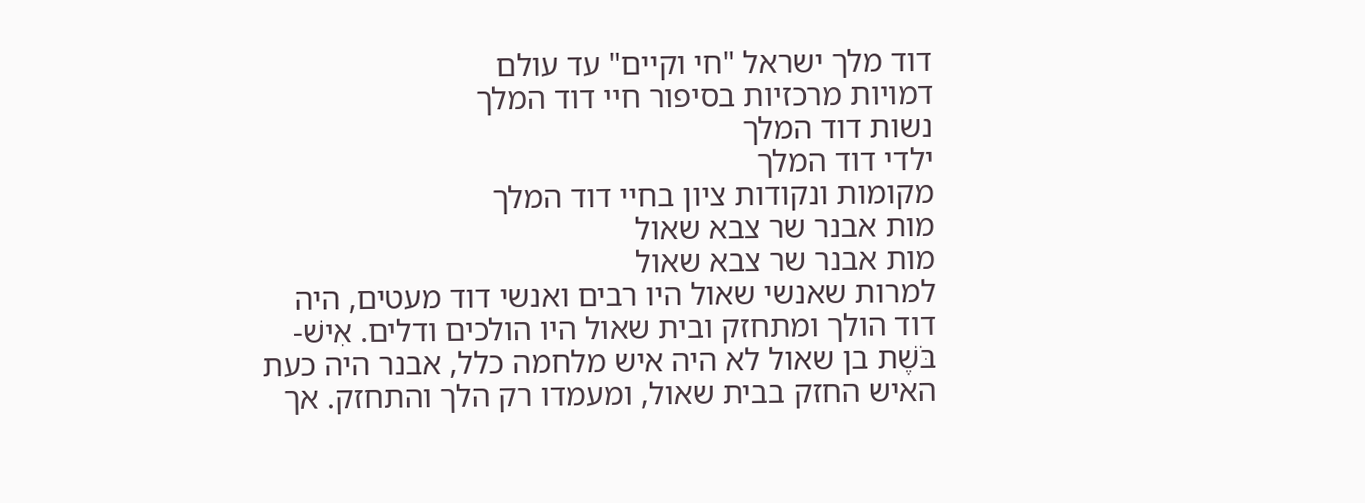דוד מלך ישראל "חי וקיים" עד עולם
דמויות מרכזיות בסיפור חיי דוד המלך
נשות דוד המלך
ילדי דוד המלך
מקומות ונקודות ציון בחיי דוד המלך
מות אבנר שר צבא שאול
מות אבנר שר צבא שאול
למרות שאנשי שאול היו רבים ואנשי דוד מעטים, היה דוד הולך ומתחזק ובית שאול היו הולכים ודלים. אִישׁ-בֹּשֶׁת בן שאול לא היה איש מלחמה כלל, אבנר היה כעת האיש החזק בבית שאול, ומעמדו רק הלך והתחזק. אך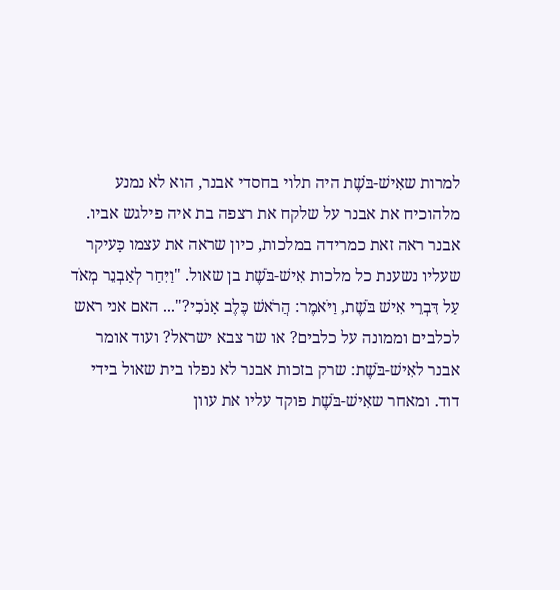למרות שאִישׁ-בֹּשֶׁת היה תלוי בחסדי אבנר, הוא לא נמנע מלהוכיח את אבנר על שלקח את רצפה בת איה פילגש אביו. אבנר ראה זאת כמרידה במלכות, כיון שראה את עצמו כָּעיקר שעליו נשענת כל מלכות אִישׁ-בֹּשֶׁת בן שאול. "וַיִּחַר לְאַבְנֵר מְאֹד עַל דִּבְרֵי אִישׁ בֹּשֶׁת, וַיֹּאמֶר: הֲרֹאשׁ כֶּלֶב אָנֹכִי?"... האם אני ראש לכלבים וממונה על כלבים? או שר צבא ישראל? ועוד אומר אבנר לאִישׁ-בֹּשֶׁת: שרק בזכות אבנר לא נפלו בית שאול בידי דוד. ומאחר שאִישׁ-בֹּשֶׁת פוקד עליו את עוון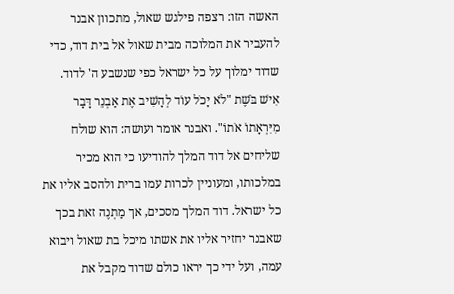האשה הזו: רצפה פילגש שאול, מתכוון אבנר להעביר את המלוכה מבית שאול אל בית דוד, כדי שדוד ימלוך על כל ישראל כפי שנשבע ה' לדוד.
אִישׁ בֹּשֶׁת "לֹא יָכֹל עוֹד לְהָשִׁיב אֶת אַבְנֵר דָּבָר מִיִּרְאָתוֹ אֹתוֹ". ואבנר אומר ועושה: הוא שולח שליחים אל דוד המלך להודיעו כי הוא מכיר במלכותו, ומעוניין לכרות עמו ברית ולהסב אליו את כל ישראל. דוד המלך מסכים, אך מַתְנֶה זאת בכך שאבנר יחזיר אליו את אשתו מיכל בת שאול ויבוא עמה, ועל ידי כך יראו כולם שדוד מקבל את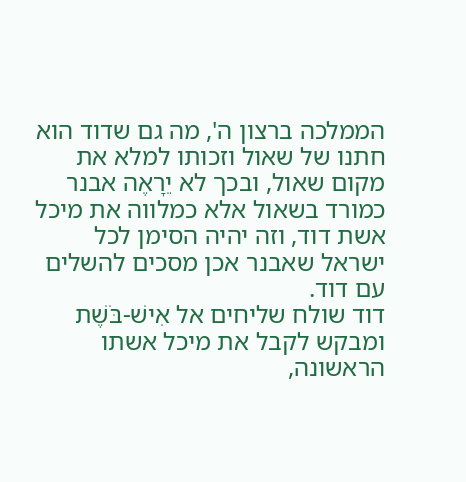הממלכה ברצון ה', מה גם שדוד הוא חתנו של שאול וזכותו למלא את מקום שאול, ובכך לא יֵרָאֶה אבנר כמורד בשאול אלא כמלווה את מיכל אשת דוד, וזה יהיה הסימן לכל ישראל שאבנר אכן מסכים להשלים עם דוד.
דוד שולח שליחים אל אִישׁ-בֹּשֶׁת ומבקש לקבל את מיכל אשתו הראשונה,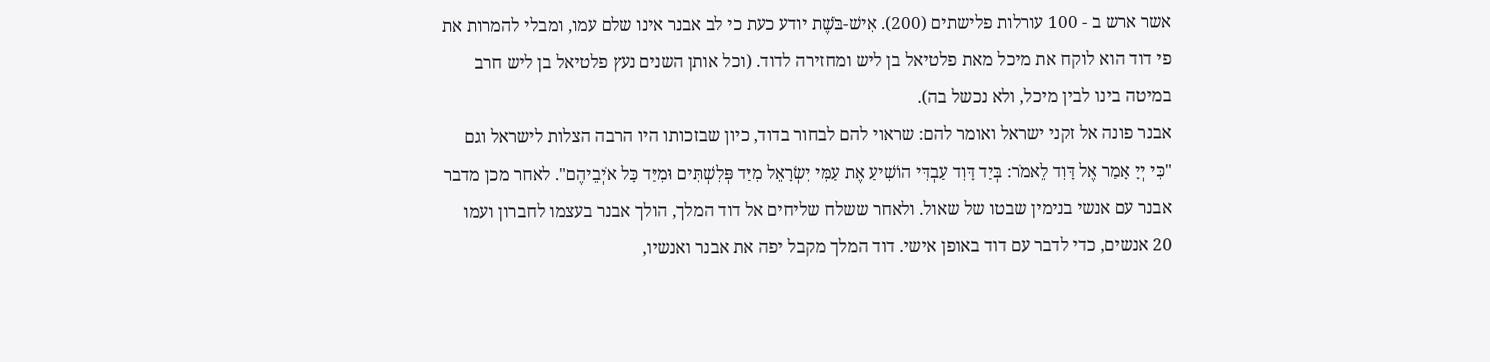אשר ארש ב - 100 עורלות פלישתים (200). אִישׁ-בֹּשֶׁת יודע כעת כי לב אבנר אינו שלם עמו, ומבלי להמרות את פי דוד הוא לוקח את מיכל מאת פלטיאל בן ליש ומחזירה לדוד. (וכל אותן השנים נעץ פלטיאל בן ליש חרב במיטה בינו לבין מיכל, ולא נכשל בה).
אבנר פונה אל זקני ישראל ואומר להם: שראוי להם לבחור בדוד, כיון שבזכותו היו הרבה הצלות לישראל וגם "כִּי יְיָ אָמַר אֶל דָּוִד לֵאמֹר: בְּיַד דָּוִד עַבְדִּי הוֹשִׁיעַ אֶת עַמִּי יִשְׂרָאֵל מִיַּד פְּלִשְׁתִּים וּמִיַּד כָּל אֹיְבֵיהֶם". לאחר מכן מדבר אבנר עם אנשי בנימין שבטו של שאול. ולאחר ששלח שליחים אל דוד המלך, הולך אבנר בעצמו לחברון ועמו 20 אנשים, כדי לדבר עם דוד באופן אישי. דוד המלך מקבל יפה את אבנר ואנשיו,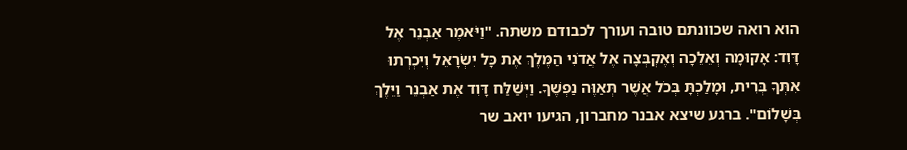הוא רואה שכוונתם טובה ועורך לכבודם משתה. "וַיֹּאמֶר אַבְנֵר אֶל דָּוִד: אָקוּמָה וְאֵלֵכָה וְאֶקְבְּצָה אֶל אֲדֹנִי הַמֶּלֶךְ אֶת כָּל יִשְׂרָאֵל וְיִכְרְתוּ אִתְּךָ בְּרִית, וּמָלַכְתָּ בְּכֹל אֲשֶׁר תְּאַוֶּה נַפְשֶׁךָ. וַיְּשַׁלַּח דָּוִד אֶת אַבְנֵר וַיֵּלֶךְ בְּשָׁלוֹם". ברגע שיצא אבנר מחברון, הגיעו יואב שר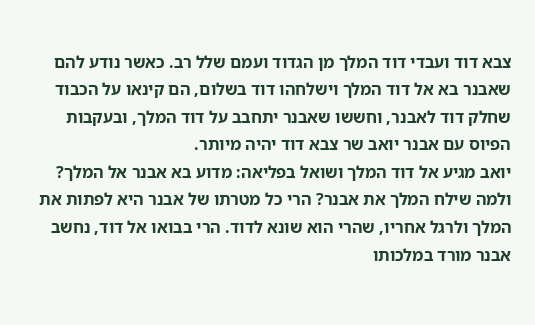צבא דוד ועבדי דוד המלך מן הגדוד ועמם שלל רב. כאשר נודע להם שאבנר בא אל דוד המלך וישלחהו דוד בשלום, הם קינאו על הכבוד שחלק דוד לאבנר, וחששו שאבנר יתחבב על דוד המלך, ובעקבות הפיוס עם אבנר יואב שר צבא דוד יהיה מיותר.
יואב מגיע אל דוד המלך ושואל בפליאה: מדוע בא אבנר אל המלך? ולמה שילח המלך את אבנר? הרי כל מטרתו של אבנר היא לפתות את המלך ולרגל אחריו, שהרי הוא שונא לדוד. הרי בבואו אל דוד, נחשב אבנר מורד במלכותו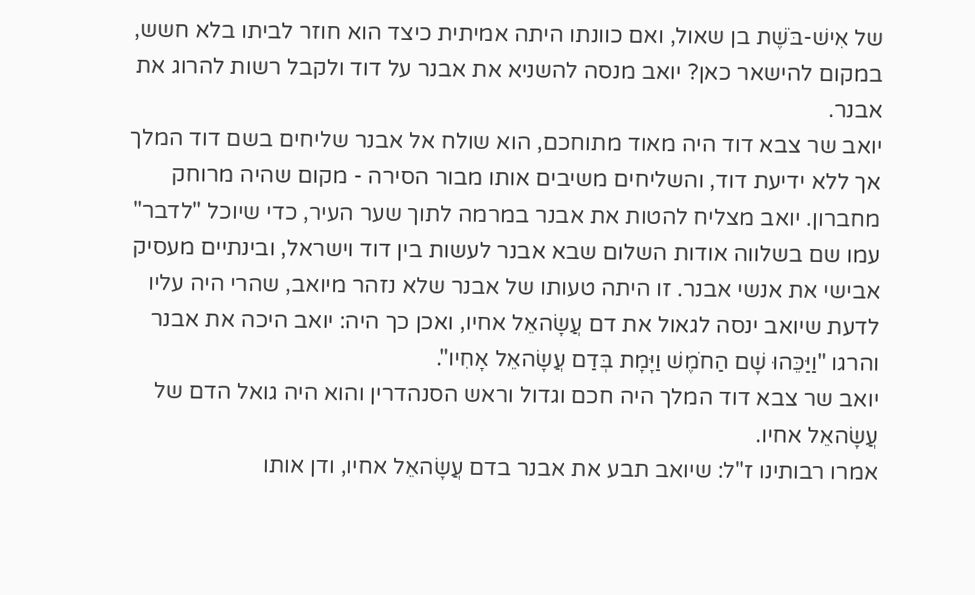של אִישׁ-בֹּשֶׁת בן שאול, ואם כוונתו היתה אמיתית כיצד הוא חוזר לביתו בלא חשש, במקום להישאר כאן? יואב מנסה להשניא את אבנר על דוד ולקבל רשות להרוג את אבנר.
יואב שר צבא דוד היה מאוד מתוחכם, הוא שולח אל אבנר שליחים בשם דוד המלך אך ללא ידיעת דוד, והשליחים משיבים אותו מבור הסירה - מקום שהיה מרוחק מחברון. יואב מצליח להטות את אבנר במרמה לתוך שער העיר, כדי שיוכל "לדבר" עמו שם בשלווה אודות השלום שבא אבנר לעשות בין דוד וישראל, ובינתיים מעסיק אבישי את אנשי אבנר. זו היתה טעותו של אבנר שלא נזהר מיואב, שהרי היה עליו לדעת שיואב ינסה לגאול את דם עֲשָׂהאֵל אחיו, ואכן כך היה: יואב היכה את אבנר והרגו "וַיַּכֵּהוּ שָׁם הַחֹמֶשׁ וַיָּמָת בְּדַם עֲשָׂהאֵל אָחִיו".
יואב שר צבא דוד המלך היה חכם וגדול וראש הסנהדרין והוא היה גואל הדם של עֲשָׂהאֵל אחיו.
אמרו רבותינו ז"ל: שיואב תבע את אבנר בדם עֲשָׂהאֵל אחיו, ודן אותו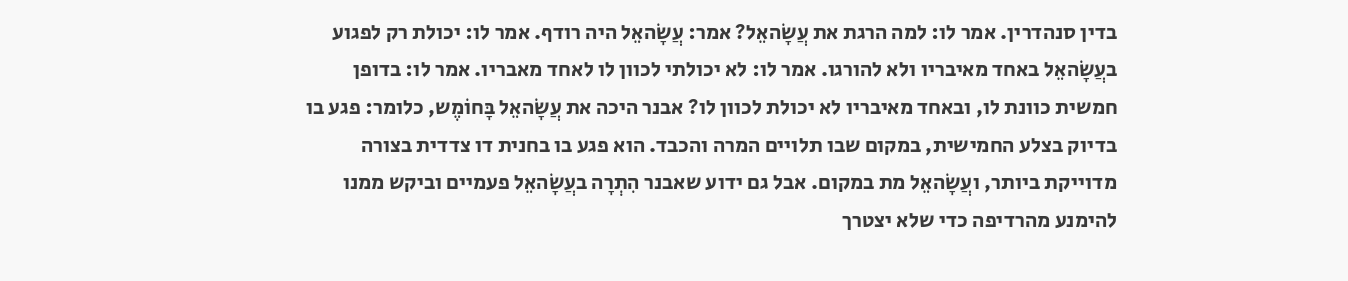בדין סנהדרין. אמר לו: למה הרגת את עֲשָׂהאֵל? אמר: עֲשָׂהאֵל היה רודף. אמר לו: יכולת רק לפגוע בעֲשָׂהאֵל באחד מאיבריו ולא להורגו. אמר לו: לא יכולתי לכוון לו לאחד מאבריו. אמר לו: בדופן חמשית כוונת לו, ובאחד מאיבריו לא יכולת לכוון לו? אבנר היכה את עֲשָׂהאֵל בָּחוֹמֶש, כלומר: פגע בו בדיוק בצלע החמישית, במקום שבו תלויים המרה והכבד. הוא פגע בו בחנית דו צדדית בצורה מדוייקת ביותר, ועֲשָׂהאֵל מת במקום. אבל גם ידוע שאבנר הִתְרָה בעֲשָׂהאֵל פעמיים וביקש ממנו להימנע מהרדיפה כדי שלא יצטרך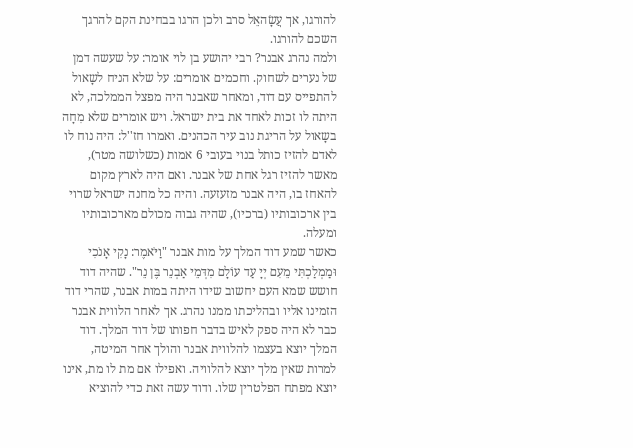להורגו, אך עֲשָׂהאֵל סרב ולכן הרגו בבחינת הקם להרגך השכם להורגו.
ולמה נהרג אבנר? רבי יהושע בן לוי אומר: על שעשה דמן של נערים לשחוק. וחכמים אומרים: על שלא הניח לשָאול להתפייס עם דוד, ומאחר שאבנר היה מפצל הממלכה, לא היתה לו זכות לאחד את בית ישראל. ויש אומרים שלא מִחָה בשָאול על הריגת נוב עיר הכהנים. ואמרו חז''ל: היה נוח לו לאדם להזיז כותל בנוי בעובי 6 אמות (כשלושה מטר), מאשר להזיז רגל אחת של אבנר. ואם היה לארץ מקום להאחז בו, היה אבנר מזעזעה. והיה כל מחנה ישראל שרוי בין ארכובותיו (ברכיו), שהיה גבוה מכולם מארכובותיו ומעלה.
כאשר שמע דוד המלך על מות אבנר "וַיֹּאמֶר: נָקִי אָנֹכִי וּמַמְלַכְתִּי מֵעִם יְיָ עַד עוֹלָם מִדְּמֵי אַבְנֵר בֶּן נֵר". שהיה דוד חושש שמא העם יחשוב שידו היתה במות אבנר, שהרי דוד הזמינו אליו ובהליכתו ממנו נהרג. אך לאחר הלווית אבנר כבר לא היה ספק לאיש בדבר חפותו של דוד המלך. דוד המלך יוצא בעצמו להלווית אבנר והולך אחר המיטה, למרות שאין מלך יוצא להלוויה. ואפילו אם מת לו מת, אינו יוצא מפתח הפלטרין שלו. ודוד עשה זאת כדי להוציא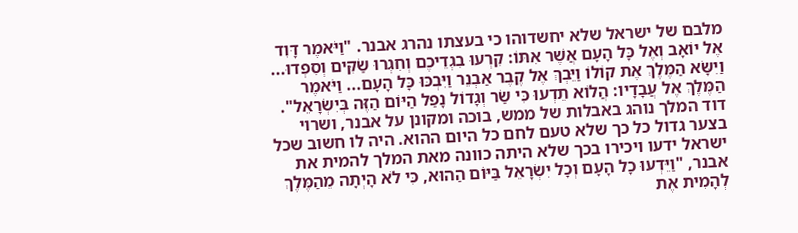מלבם של ישראל שלא יחשדוהו כי בעצתו נהרג אבנר. "וַיֹּאמֶר דָּוִד אֶל יוֹאָב וְאֶל כָּל הָעָם אֲשֶׁר אִתּוֹ: קִרְעוּ בִגְדֵיכֶם וְחִגְרוּ שַׂקִּים וְסִפְדוּ... וַיִשָּׂא הַמֶּלֶךְ אֶת קוֹלוֹ וַיֵּבְךְּ אֶל קֶבֶר אַבְנֵר וַיִּבְכּוּ כָּל הָעָם... וַיֹּאמֶר הַמֶּלֶךְ אֶל עֲבָדָיו: הֲלוֹא תֵדְעוּ כִּי שַׂר וְגָדוֹל נָפַל הַיּוֹם הַזֶּה בְּיִשְׂרָאֵל".
דוד המלך נוהג באבלות של ממש, בוכה ומקונן על אבנר, ושרוי בצער גדול כל כך שלא טעם לחם כל היום ההוא. היה לו חשוב שכל ישראל ידעו ויכירו בכך שלא היתה כוונה מאת המלך להמית את אבנר, "וַיֵּדְעוּ כָל הָעָם וְכָל יִשְׂרָאֵל בַּיּוֹם הַהוּא, כִּי לֹא הָיְתָה מֵהַמֶּלֶךְ לְהָמִית אֶת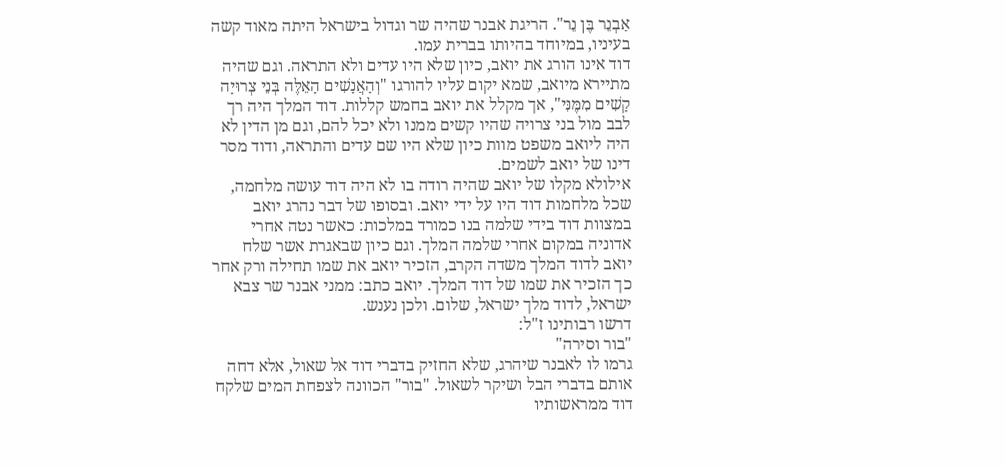אַבְנֵר בֶּן נֵר". הריגת אבנר שהיה שר וגדול בישראל היתה מאוד קשה בעיניו, במיוחד בהיותו בברית עמו.
דוד אינו הורג את יואב, כיון שלא היו עדים ולא התראה. וגם שהיה מתיירא מיואב, שמא יקום עליו להורגו "וְהָאֲנָשִׁים הָאֵלֶּה בְּנֵי צְרוּיָה קָשִׁים מִמֶּנִּי", אך מקלל את יואב בחמש קללות. דוד המלך היה רך לבב מול בני צרויה שהיו קשים ממנו ולא יכל להם, וגם מן הדין לא היה ליואב משפט מוות כיון שלא היו שם עדים והתראה, ודוד מסר דינו של יואב לשמים.
אילולא מקלו של יואב שהיה רודה בו לא היה דוד עושה מלחמה, שכל מלחמות דוד היו על ידי יואב. ובסופו של דבר נהרג יואב במצוות דוד בידי שלמה בנו כמורד במלכות: כאשר נטה אחרי אדוניה במקום אחרי שלמה המלך. וגם כיון שבאגרת אשר שלח יואב לדוד המלך משדה הקרב, הזכיר יואב את שמו תחילה ורק אחר כך הזכיר את שמו של דוד המלך. יואב כתב: ממני אבנר שר צבא ישראל, לדוד מלך ישראל, שלום. ולכן נענש.
דרשו רבותינו ז"ל:
"בור וסירה"
גרמו לו לאבנר שיהרג, שלא החזיק בדברי דוד אל שאול, אלא דחה אותם בדברי הבל ושיקר לשאול. "בור" הכוונה לצפחת המים שלקח דוד ממראשותיו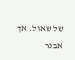של שאול. אך אבנר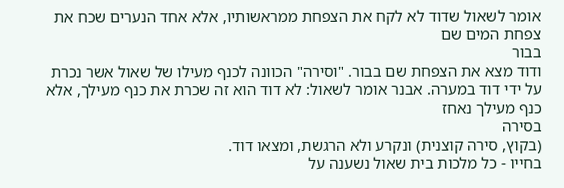אומר לשאול שדוד לא לקח את הצפחת ממראשותיו, אלא אחד הנערים שכח את צפחת המים שם
בבור
ודוד מצא את הצפחת שם בבור. "וסירה" הכוונה לכנף מעילו של שאול אשר נכרת על ידי דוד במערה. אבנר אומר לשאול: לא דוד הוא זה שכרת את כנף מעילך, אלא כנף מעילך נאחז
בסירה
(בקוץ, סירה קוצנית) ונקרע ולא הרגשת, ומצאו דוד.
בחייו - כל מלכות בית שאול נשענה על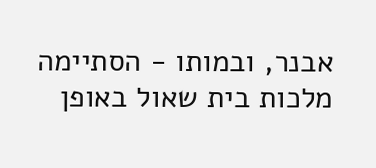אבנר, ובמותו - הסתיימה מלכות בית שאול באופן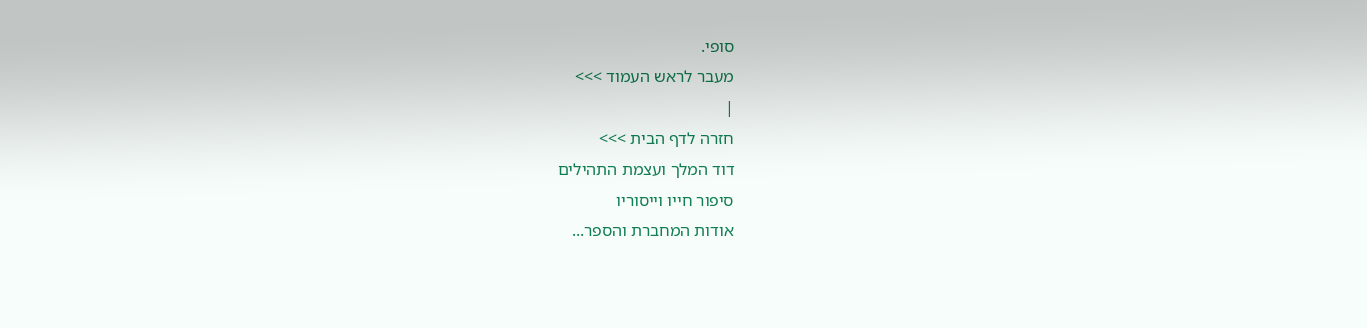סופי.
מעבר לראש העמוד >>>
|
חזרה לדף הבית >>>
דוד המלך ועצמת התהילים
סיפור חייו וייסוריו
אודות המחברת והספר...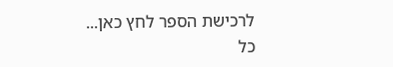לרכישת הספר לחץ כאן...
כל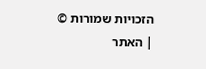הזכויות שמורות ©
| האתר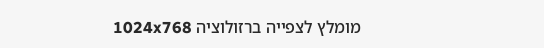מומלץ לצפייה ברזולוציה 1024x768